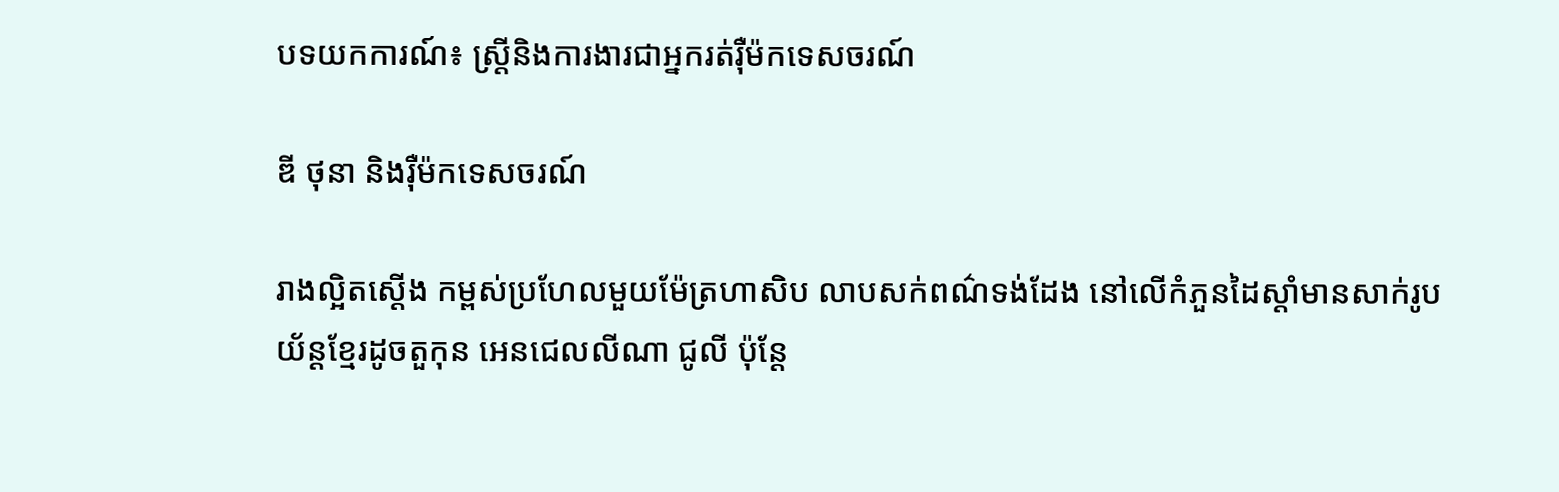បទយកការណ៍៖ ស្ត្រីនិងការងារជាអ្នករត់រ៉ឺម៉កទេសចរណ៍

ឌី ថុនា និងរ៉ឺម៉កទេសចរណ៍

រាងល្អិតស្តើង កម្ពស់ប្រហែលមួយម៉ែត្រហាសិប លាបសក់ពណ៌ទង់ដែង នៅលើកំភួនដៃស្តាំមានសាក់រូបយ័ន្តខ្មែរដូចតួកុន អេនជេលលីណា ជូលី ប៉ុន្តែ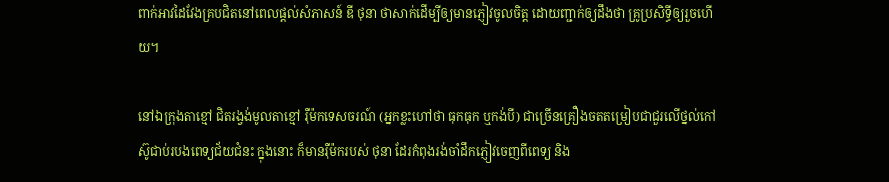ពាក់អាវដៃវែងគ្របជិតនៅពេលផ្តល់សំភាសន៍ ឌី ថុនា ថាសាក់ដើម្បីឲ្យមានភ្ញៀវចូលចិត្ត ដោយញ្ជាក់ឲ្យដឹងថា គ្រូប្រសិទ្ធីឲ្យរួចហើយ។

នៅឯក្រុងតាខ្មៅ ជិតរង្វង់មូលតាខ្មៅ រ៉ឺម៉កទេសចរណ៍ (អ្នកខ្លះហៅថា ធុកធុក ឬកង់បី) ជាច្រើនគ្រឿងចតតម្រៀបជាជួរលើថ្នល់កៅស៊ូជាប់របងពេទ្យជ័យជំនះ ក្នុងនោះ ក៏មានរ៉ឺម៉ករបស់ ថុនា ដែរកំពុងរង់ចាំដឹកភ្ញៀវចេញពីពេទ្យ និង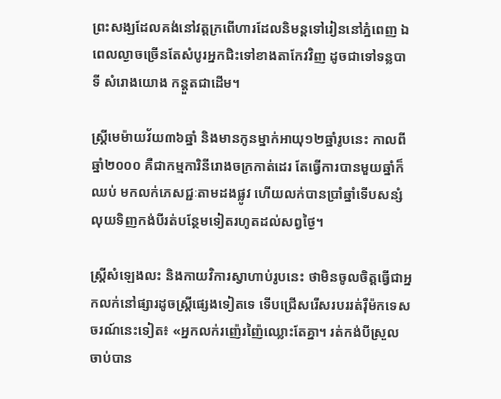ព្រះសង្ឃដែលគង់នៅវត្តក្រពើហារដែលនិមន្តទៅរៀននៅភ្នំពេញ ឯពេលល្ងាចច្រើនតែសំបូរអ្នកជិះទៅខាងតាកែវវិញ ដូចជាទៅទន្លបាទី សំរោងយោង កន្តួតជាដើម។

ស្ត្រីមេម៉ាយវ័យ៣៦ឆ្នាំ និងមានកូនម្នាក់អាយុ១២ឆ្នាំរូបនេះ កាលពីឆ្នាំ២០០០ គឺជាកម្មការិនីរោងចក្រកាត់ដេរ តែធ្វើការបានមួយឆ្នាំក៏ឈប់ មកលក់ភេសជ្ជៈតាមដងផ្លូវ ហើយលក់បានប្រាំឆ្នាំទើបសន្សំលុយទិញកង់បីរត់បន្ថែមទៀតរហូតដល់សព្វថ្ងៃ។

ស្ត្រីសំឡេងលះ និងកាយវិការស្វាហាប់រូបនេះ ថាមិនចូលចិត្តធ្វើជាអ្នកលក់នៅផ្សារដូចស្ត្រីផ្សេងទៀតទេ ទើបជ្រើសរើសរបររត់រ៉ឺម៉កទេសចរណ៍នេះទៀត៖ «អ្នកលក់រញ៉េរញ៉ៃឈ្លោះតែគ្នា។ រត់កង់បីស្រួលចាប់បាន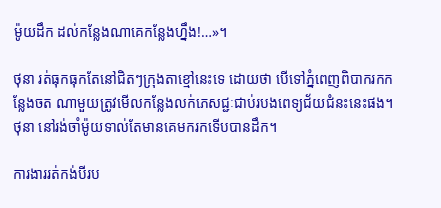ម៉ូយដឹក ដល់កន្លែងណាគេកន្លែងហ្នឹង!…»។

ថុនា រត់ធុកធុកតែនៅជិតៗក្រុងតាខ្មៅនេះទេ ដោយថា បើទៅភ្នំពេញពិបាករកកន្លែងចត ណាមួយត្រូវមើលកន្លែងលក់ភេសជ្ជៈជាប់របងពេទ្យជ័យជំនះនេះផង។ ថុនា នៅរង់ចាំម៉ូយទាល់តែមានគេមករកទើបបានដឹក។

ការងាររត់កង់បីរប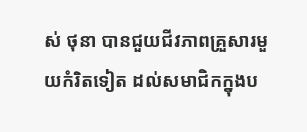ស់ ថុនា បានជួយជីវភាពគ្រួសារមួយកំរិតទៀត ដល់សមាជិកក្នុងប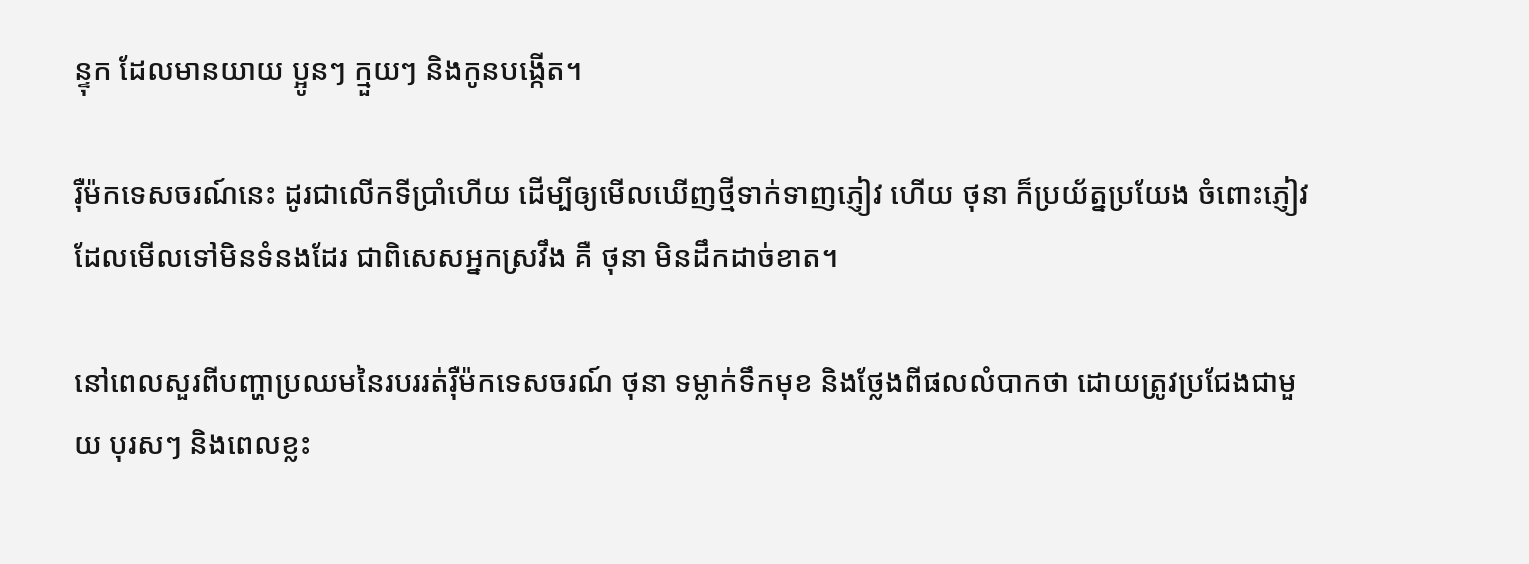ន្ទុក ដែលមានយាយ ប្អូនៗ ក្មួយៗ និងកូនបង្កើត។

រ៉ឺម៉កទេសចរណ៍នេះ ដូរជាលើកទីប្រាំហើយ ដើម្បីឲ្យមើលឃើញថ្មីទាក់ទាញភ្ញៀវ ហើយ ថុនា ក៏ប្រយ័ត្នប្រយែង ចំពោះភ្ញៀវដែលមើលទៅមិនទំនងដែរ ជាពិសេសអ្នកស្រវឹង គឺ ថុនា មិនដឹកដាច់ខាត។

នៅពេលសួរពីបញ្ហាប្រឈមនៃរបររត់រ៉ឺម៉កទេសចរណ៍ ថុនា ទម្លាក់ទឹកមុខ និងថ្លែងពីផលលំបាកថា ដោយត្រូវប្រជែងជាមួយ បុរសៗ និងពេលខ្លះ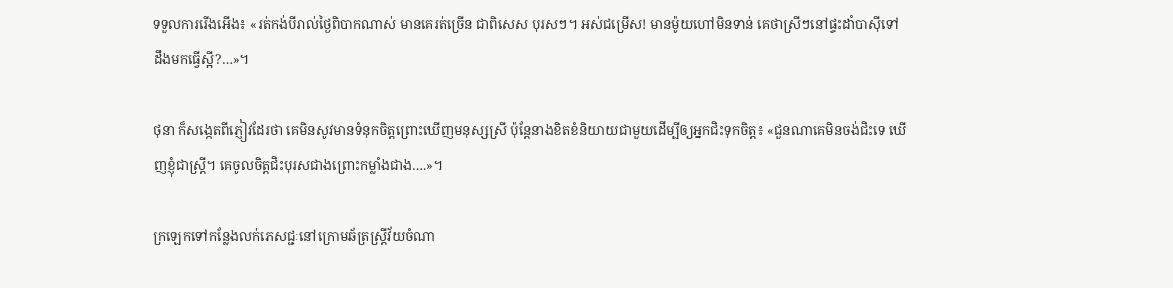ទទួលការរើងអើង៖ «រត់កង់បីរាល់ថ្ងៃពិបាកណាស់ មានគេរត់ច្រើន ជាពិសេស បុរសៗ។ អស់ជម្រើស! មានម៉ូយហៅមិនទាន់ គេថាស្រីៗនៅផ្ទះដាំបាស៊ីទៅ ដឹងមកធ្វើស្អី?…»។

ថុនា ក៏សង្កេតពីភ្ញៀវដែរថា គេមិនសូវមានទំនុកចិត្តព្រោះឃើញមនុស្សស្រី ប៉ុន្តែនាងខិតខំនិយាយជាមួយដើម្បីឲ្យអ្នកជិះទុកចិត្ត៖ «ជួនណាគេមិនចង់ជិះទេ ឃើញខ្ញុំជាស្ត្រី។ គេចូលចិត្តជិះបុរសជាងព្រោះកម្លាំងជាង….»។

ក្រឡេកទៅកន្លែងលក់ភេសជ្ជៈនៅក្រោមឆ័ត្រស្ត្រីវ័យចំណា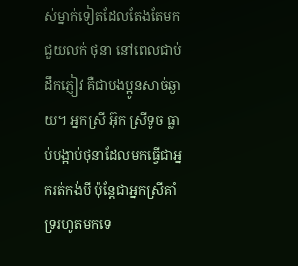ស់ម្នាក់ទៀតដែលតែងតែមកជួយលក់ ថុនា នៅពេលជាប់ដឹកភ្ញៀវ គឺជាបងប្អូនសាច់ឆ្ងាយ។ អ្នកស្រី អ៊ុក ស្រីទូច ធ្លាប់បង្អាប់ថុនាដែលមកធ្វើជាអ្នករត់កង់បី ប៉ុន្តែជាអ្នកស្រីគាំទ្ររហូតមកទេ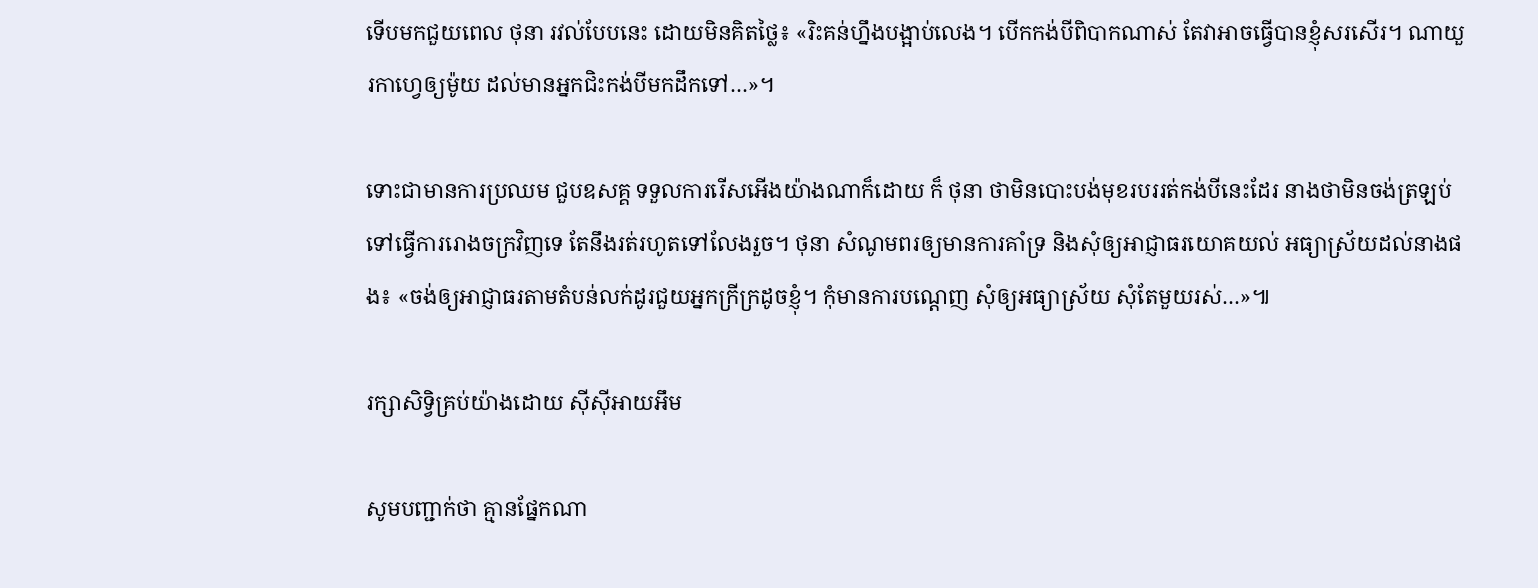ទើបមកជួយពេល ថុនា រវល់បែបនេះ ដោយមិនគិតថ្លៃ៖ «រិះគន់ហ្នឹងបង្អាប់លេង។ បើកកង់បីពិបាកណាស់ តែវាអាចធ្វើបានខ្ញុំសរសើរ។ ណាយួរកាហ្វេឲ្យម៉ូយ ដល់មានអ្នកជិះកង់បីមកដឹកទៅ…»។

ទោះជាមានការប្រឈម ជួបឧសគ្គ ទទួលការរើសអើងយ៉ាងណាក៏ដោយ ក៏ ថុនា ថាមិនបោះបង់មុខរបររត់កង់បីនេះដែរ នាងថាមិនចង់ត្រឡប់ទៅធ្វើការរោងចក្រវិញទេ តែនឹងរត់រហូតទៅលែងរួច។ ថុនា សំណូមពរឲ្យមានការគាំទ្រ និងសុំឲ្យអាជ្ញាធរយោគយល់ អធ្យាស្រ័យដល់នាងផង៖ «ចង់ឲ្យអាជ្ញាធរតាមតំបន់លក់ដូរជួយអ្នកក្រីក្រដូចខ្ញុំ។ កុំមានការបណ្តេញ សុំឲ្យអធ្យាស្រ័យ សុំតែមួយរស់…»៕

រក្សាសិទ្វិគ្រប់យ៉ាងដោយ ស៊ីស៊ីអាយអឹម

សូមបញ្ជាក់ថា គ្មានផ្នែកណា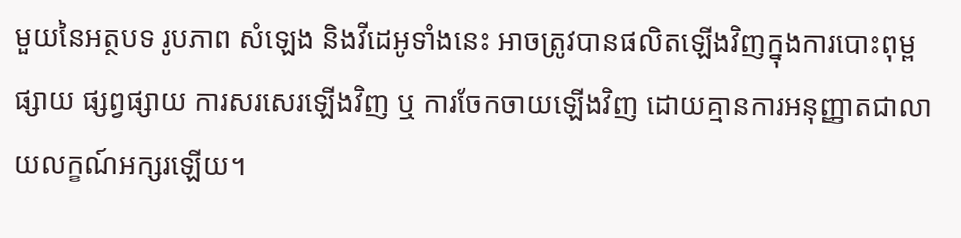មួយនៃអត្ថបទ រូបភាព សំឡេង និងវីដេអូទាំងនេះ អាចត្រូវបានផលិតឡើងវិញក្នុងការបោះពុម្ពផ្សាយ ផ្សព្វផ្សាយ ការសរសេរឡើងវិញ ឬ ការចែកចាយឡើងវិញ ដោយគ្មានការអនុញ្ញាតជាលាយលក្ខណ៍អក្សរឡើយ។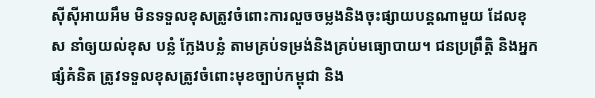ស៊ីស៊ីអាយអឹម មិនទទួលខុសត្រូវចំពោះការលួចចម្លងនិងចុះផ្សាយបន្តណាមួយ ដែលខុស នាំឲ្យយល់ខុស បន្លំ ក្លែងបន្លំ តាមគ្រប់ទម្រង់និងគ្រប់មធ្យោបាយ។ ជនប្រព្រឹត្តិ និងអ្នកផ្សំគំនិត ត្រូវទទួលខុសត្រូវចំពោះមុខច្បាប់កម្ពុជា និង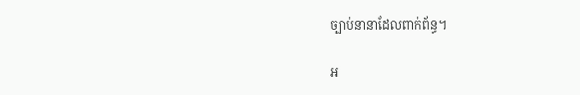ច្បាប់នានាដែលពាក់ព័ន្ធ។

អ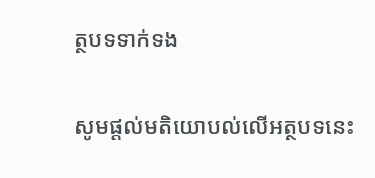ត្ថបទទាក់ទង

សូមផ្ដល់មតិយោបល់លើអត្ថបទនេះ